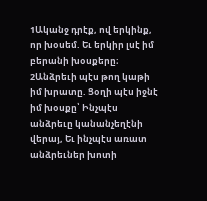1Ականջ դրէք, ով երկինք, որ խօսեմ. Եւ երկիր լսէ իմ բերանի խօսքերը։
2Անձրեւի պէս թող կաթի իմ խրատը. Ցօղի պէս իջնէ իմ խօսքը՝ Ինչպէս անձրեւը կանանչեղէնի վերայ, Եւ ինչպէս առատ անձրեւներ խոտի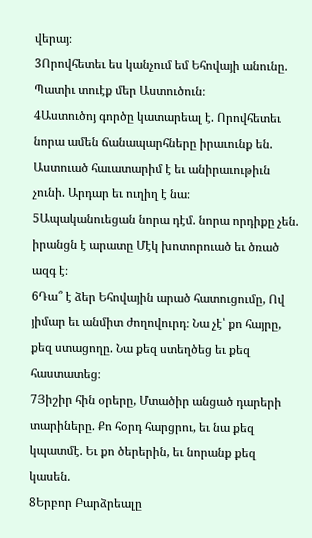վերայ։
3Որովհետեւ ես կանչում եմ Եհովայի անունը. Պատիւ տուէք մեր Աստուծուն։
4Աստուծոյ գործը կատարեալ է. Որովհետեւ նորա ամեն ճանապարհները իրաւունք են. Աստուած հաւատարիմ է եւ անիրաւութիւն չունի. Արդար եւ ուղիղ է նա։
5Ապականուեցան նորա դէմ. նորա որդիքը չեն. իրանցն է արատը Մէկ խոտորուած եւ ծռած ազգ է։
6Դա՞ է ձեր Եհովային արած հատուցումը, Ով յիմար եւ անմիտ ժողովուրդ։ Նա չէ՝ քո հայրը, քեզ ստացողը. Նա քեզ ստեղծեց եւ քեզ հաստատեց։
7Յիշիր հին օրերը, Մտածիր անցած դարերի տարիները. Քո հօրդ հարցրու, եւ նա քեզ կպատմէ. Եւ քո ծերերին, եւ նորանք քեզ կասեն.
8Երբոր Բարձրեալը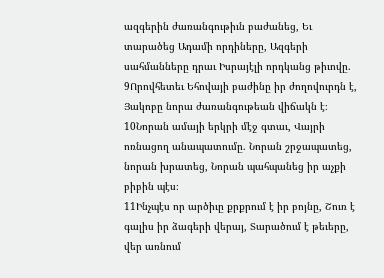ազգերին ժառանգութիւն բաժանեց, Եւ տարածեց Ադամի որդիները, Ազգերի սահմանները դրաւ Իսրայէլի որդկանց թիւովը.
9Որովհետեւ Եհովայի բաժինը իր ժողովուրդն է, Յակոբը նորա ժառանգութեան վիճակն է։
10Նորան ամայի երկրի մէջ գտաւ, Վայրի ոռնացող անապատումը. Նորան շրջապատեց, նորան խրատեց, Նորան պահպանեց իր աչքի բիբին պէս։
11Ինչպէս որ արծիւը քրքրում է իր բոյնը, Շուռ է գալիս իր ձագերի վերայ, Տարածում է թեւերը, վեր առնում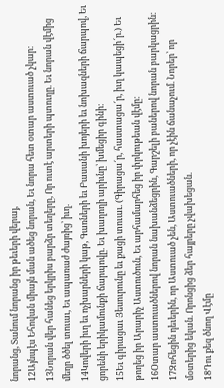նորանց, Տանում նորանց իր թեւերի վերայ,
12Այնպէս Եհովան միայն ման ածեց նորան, Եւ նորա հետ օտար աստուած չկար։
13Նորան վեր հանեց երկրիս բարձր տեղերը, Որ ուտէ արտերի պտուղը. Եւ նորան վէմից մեղր ծծել տուաւ, Եւ ապառաժ ժայռից՝ իւղ.
14Կովերի իւղ եւ ոչխարների կաթ, Գառների եւ Բասանի խոյերի եւ նոխազների ճարպով, Եւ ցորենի երիկամունքի ճարպովը. Եւ խաղողի արիւնը՝ խմեցիր գինի։
15Եւ գիրացաւ Յեսուրունը եւ քացի տուաւ. (Գիրացա՜ր, հաստացա՜ր, իւղ կապեցի՜ր.) Եւ թողեց իր Արարիչ Աստուծուն, Եւ արհամարհեց իր փրկութեան վէմը։
16Օտար աստուածներով նորան նախանձեցրին, Գարշելի բաներով նորան բարկացրին։
17Զոհեցին դեւերին, որ Աստուած չեն, Աստուածների, որ չէին ճանաչում. Նորեր՝ որ մօտերից եկան. Որոնցից ձեր հայրերը չվախեցան.
18Դու քեզ ծնող Վէմը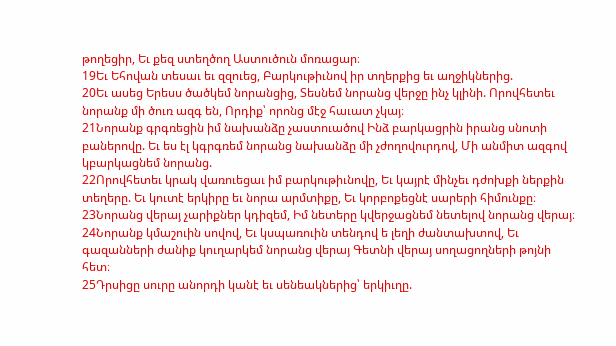թողեցիր, Եւ քեզ ստեղծող Աստուծուն մոռացար։
19Եւ Եհովան տեսաւ եւ զզուեց, Բարկութիւնով իր տղերքից եւ աղջիկներից.
20Եւ ասեց Երեսս ծածկեմ նորանցից, Տեսնեմ նորանց վերջը ինչ կլինի. Որովհետեւ նորանք մի ծուռ ազգ են, Որդիք՝ որոնց մէջ հաւատ չկայ։
21Նորանք գրգռեցին իմ նախանձը չաստուածով Ինձ բարկացրին իրանց սնոտի բաներովը. Եւ ես էլ կգրգռեմ նորանց նախանձը մի չժողովուրդով, Մի անմիտ ազգով կբարկացնեմ նորանց.
22Որովհետեւ կրակ վառուեցաւ իմ բարկութիւնովը, Եւ կայրէ մինչեւ դժոխքի ներքին տեղերը. Եւ կուտէ երկիրը եւ նորա արմտիքը, Եւ կորբոքեցնէ սարերի հիմունքը։
23Նորանց վերայ չարիքներ կդիզեմ, Իմ նետերը կվերջացնեմ նետելով նորանց վերայ։
24Նորանք կմաշուին սովով, Եւ կսպառուին տենդով ե լեղի ժանտախտով, Եւ գազանների ժանիք կուղարկեմ նորանց վերայ Գետնի վերայ սողացողների թոյնի հետ։
25Դրսիցը սուրը անորդի կանէ եւ սենեակներից՝ երկիւղը.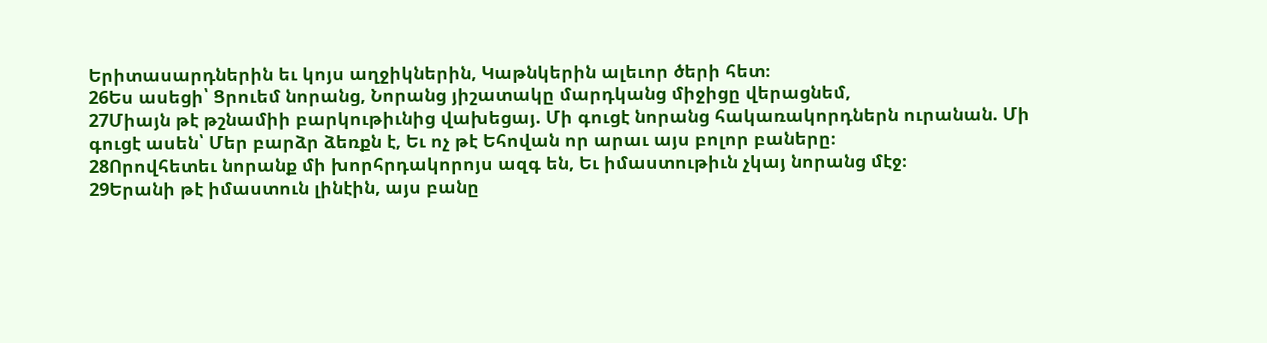Երիտասարդներին եւ կոյս աղջիկներին, Կաթնկերին ալեւոր ծերի հետ։
26Ես ասեցի՝ Ցրուեմ նորանց, Նորանց յիշատակը մարդկանց միջիցը վերացնեմ,
27Միայն թէ թշնամիի բարկութիւնից վախեցայ. Մի գուցէ նորանց հակառակորդներն ուրանան. Մի գուցէ ասեն՝ Մեր բարձր ձեռքն է, Եւ ոչ թէ Եհովան որ արաւ այս բոլոր բաները։
28Որովհետեւ նորանք մի խորհրդակորոյս ազգ են, Եւ իմաստութիւն չկայ նորանց մէջ։
29Երանի թէ իմաստուն լինէին, այս բանը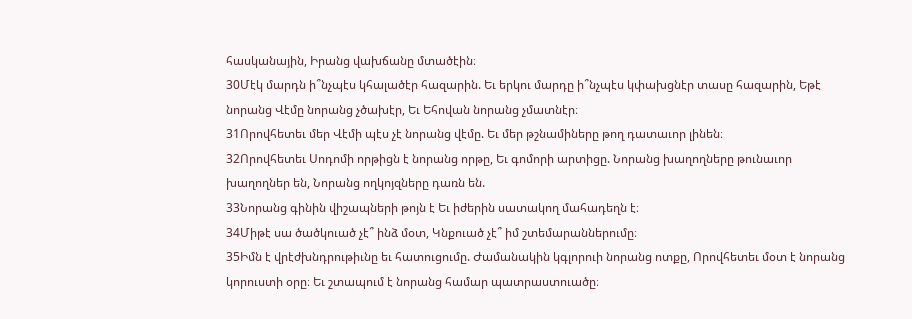հասկանային, Իրանց վախճանը մտածէին։
30Մէկ մարդն ի՞նչպէս կհալածէր հազարին. Եւ երկու մարդը ի՞նչպէս կփախցնէր տասը հազարին, Եթէ նորանց Վէմը նորանց չծախէր, Եւ Եհովան նորանց չմատնէր։
31Որովհետեւ մեր Վէմի պէս չէ նորանց վէմը. Եւ մեր թշնամիները թող դատաւոր լինեն։
32Որովհետեւ Սոդոմի որթիցն է նորանց որթը, Եւ գոմորի արտիցը. Նորանց խաղողները թունաւոր խաղողներ են, Նորանց ողկոյզները դառն են.
33Նորանց գինին վիշապների թոյն է Եւ իժերին սատակող մահադեղն է։
34Միթէ սա ծածկուած չէ՞ ինձ մօտ, Կնքուած չէ՞ իմ շտեմարաններումը։
35Իմն է վրէժխնդրութիւնը եւ հատուցումը. Ժամանակին կգլորուի նորանց ոտքը, Որովհետեւ մօտ է նորանց կորուստի օրը։ Եւ շտապում է նորանց համար պատրաստուածը։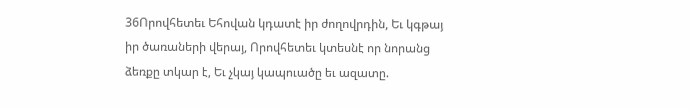36Որովհետեւ Եհովան կդատէ իր ժողովրդին, Եւ կգթայ իր ծառաների վերայ, Որովհետեւ կտեսնէ որ նորանց ձեռքը տկար է, Եւ չկայ կապուածը եւ ազատը.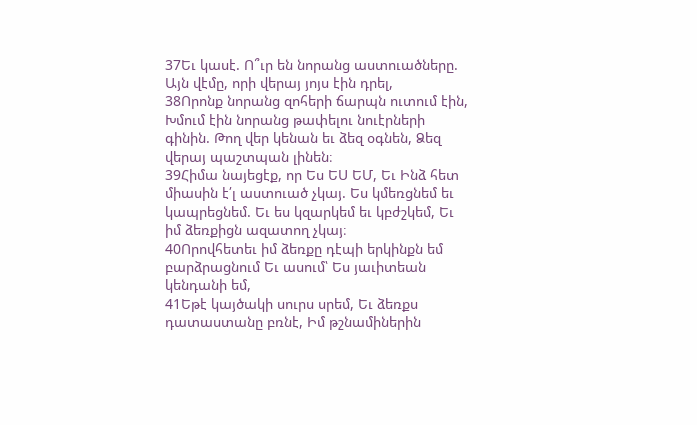37Եւ կասէ. Ո՞ւր են նորանց աստուածները. Այն վէմը, որի վերայ յոյս էին դրել,
38Որոնք նորանց զոհերի ճարպն ուտում էին, Խմում էին նորանց թափելու նուէրների գինին. Թող վեր կենան եւ ձեզ օգնեն, Ձեզ վերայ պաշտպան լինեն։
39Հիմա նայեցէք, որ Ես ԵՍ ԵՄ, Եւ Ինձ հետ միասին է՛լ աստուած չկայ. Ես կմեռցնեմ եւ կապրեցնեմ. Եւ ես կզարկեմ եւ կբժշկեմ, Եւ իմ ձեռքիցն ազատող չկայ։
40Որովհետեւ իմ ձեռքը դէպի երկինքն եմ բարձրացնում Եւ ասում՝ Ես յաւիտեան կենդանի եմ,
41Եթէ կայծակի սուրս սրեմ, Եւ ձեռքս դատաստանը բռնէ, Իմ թշնամիներին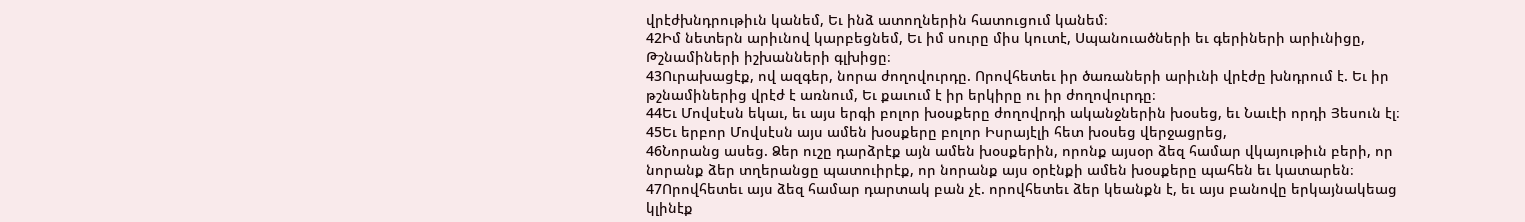վրէժխնդրութիւն կանեմ, Եւ ինձ ատողներին հատուցում կանեմ։
42Իմ նետերն արիւնով կարբեցնեմ, Եւ իմ սուրը միս կուտէ, Սպանուածների եւ գերիների արիւնիցը, Թշնամիների իշխանների գլխիցը։
43Ուրախացէք, ով ազգեր, նորա ժողովուրդը. Որովհետեւ իր ծառաների արիւնի վրէժը խնդրում է. Եւ իր թշնամիներից վրէժ է առնում, Եւ քաւում է իր երկիրը ու իր ժողովուրդը։
44Եւ Մովսէսն եկաւ, եւ այս երգի բոլոր խօսքերը ժողովրդի ականջներին խօսեց, եւ Նաւէի որդի Յեսուն էլ։
45Եւ երբոր Մովսէսն այս ամեն խօսքերը բոլոր Իսրայէլի հետ խօսեց վերջացրեց,
46Նորանց ասեց. Ձեր ուշը դարձրէք այն ամեն խօսքերին, որոնք այսօր ձեզ համար վկայութիւն բերի, որ նորանք ձեր տղերանցը պատուիրէք, որ նորանք այս օրէնքի ամեն խօսքերը պահեն եւ կատարեն։
47Որովհետեւ այս ձեզ համար դարտակ բան չէ. որովհետեւ ձեր կեանքն է, եւ այս բանովը երկայնակեաց կլինէք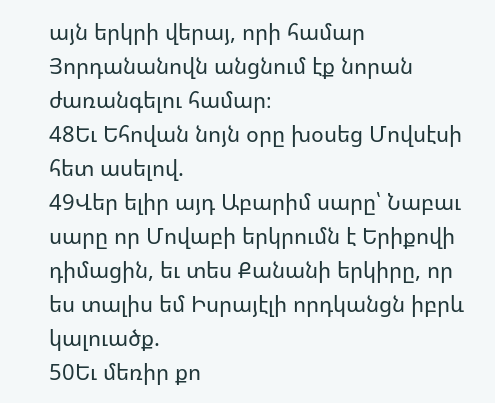այն երկրի վերայ, որի համար Յորդանանովն անցնում էք նորան ժառանգելու համար։
48Եւ Եհովան նոյն օրը խօսեց Մովսէսի հետ ասելով.
49Վեր ելիր այդ Աբարիմ սարը՝ Նաբաւ սարը որ Մովաբի երկրումն է Երիքովի դիմացին, եւ տես Քանանի երկիրը, որ ես տալիս եմ Իսրայէլի որդկանցն իբրև կալուածք.
50Եւ մեռիր քո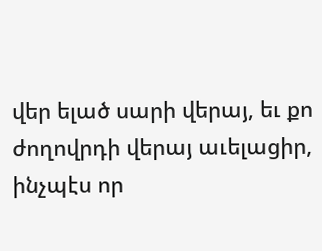վեր ելած սարի վերայ, եւ քո ժողովրդի վերայ աւելացիր, ինչպէս որ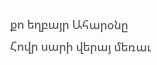քո եղբայր Ահարօնը Հովր սարի վերայ մեռաւ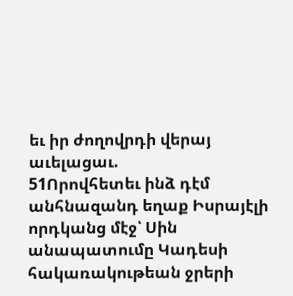եւ իր ժողովրդի վերայ աւելացաւ.
51Որովհետեւ ինձ դէմ անհնազանդ եղաք Իսրայէլի որդկանց մէջ՝ Սին անապատումը Կադեսի հակառակութեան ջրերի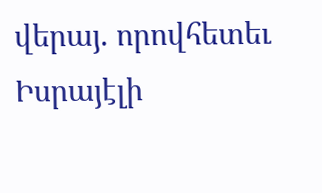վերայ. որովհետեւ Իսրայէլի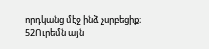որդկանց մէջ ինձ չսրբեցիք։
52Ուրեմն այն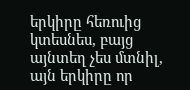երկիրը հեռուից կտեսնես, բայց այնտեղ չես մտնիլ, այն երկիրը որ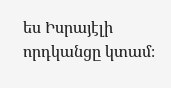ես Իսրայէլի որդկանցը կտամ։